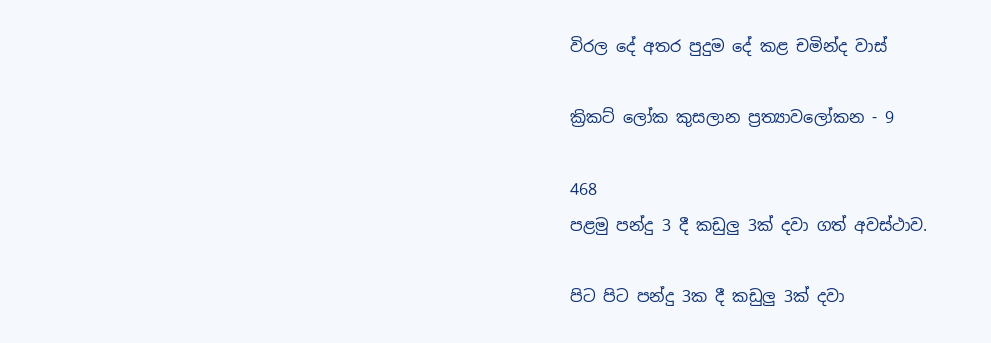විරල දේ අතර පුදුම දේ කළ චමින්ද වාස්

ක්‍රිකට් ලෝක කුසලාන ප්‍රත්‍යාවලෝකන - 9

468
පළමු පන්දු 3 දී කඩුලු 3ක් දවා ගත් අවස්ථාව.

පිට පිට පන්දු 3ක දී කඩුලු 3ක් දවා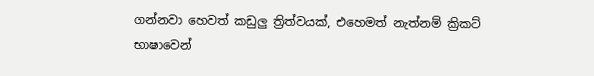ගන්නවා හෙවත් කඩුලු ත්‍රිත්වයක්, එහෙමත් නැත්නම් ක්‍රිකට් භාෂාවෙන්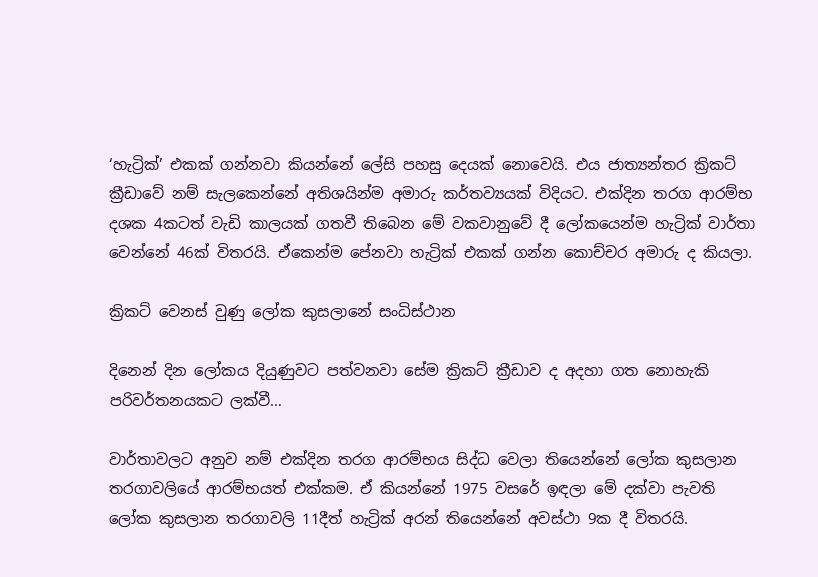‘හැට්‍රික්’ එකක් ගන්නවා කියන්නේ ලේසි පහසු දෙයක් නොවෙයි. එය ජාත්‍යන්තර ක්‍රිකට් ක්‍රීඩාවේ නම් සැලකෙන්නේ අතිශයින්ම අමාරු කර්තව්‍යයක් විදියට. එක්දින තරග ආරම්භ දශක 4කටත් වැඩි කාලයක් ගතවී තිබෙන මේ වකවානුවේ දී ලෝකයෙන්ම හැට්‍රික් වාර්තා වෙන්නේ 46ක් විතරයි. ඒකෙන්ම පේනවා හැට්‍රික් එකක් ගන්න කොච්චර අමාරු ද කියලා.

ක්‍රිකට් වෙනස් වුණු ලෝක කුසලානේ සංධිස්ථාන

දිනෙන් දින ලෝකය දියුණුවට පත්වනවා සේම ක්‍රිකට් ක්‍රීඩාව ද අදහා ගත නොහැකි පරිවර්තනයකට ලක්වී…

වාර්තාවලට අනුව නම් එක්දින තරග ආරම්භය සිද්ධ වෙලා තියෙන්නේ ලෝක කුසලාන තරගාවලියේ ආරම්භයත් එක්කම. ඒ කියන්නේ 1975 වසරේ ඉඳලා මේ දක්වා පැවති ලෝක කුසලාන තරගාවලි 11දීත් හැට්‍රික් අරන් තියෙන්නේ අවස්ථා 9ක දී විතරයි.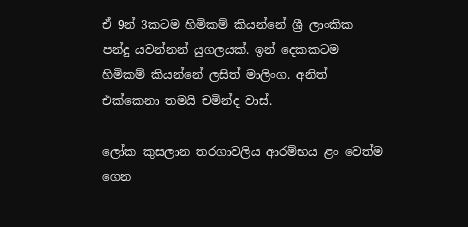ඒ 9න් 3කටම හිමිකම් කියන්නේ ශ්‍රී ලාංකික පන්දු යවන්නන් යුගලයක්. ඉන් දෙකකටම හිමිකම් කියන්නේ ලසිත් මාලිංග. අනිත් එක්කෙනා තමයි චමින්ද වාස්.

ලෝක කුසලාන තරගාවලිය ආරම්භය ළං වෙත්ම ගෙන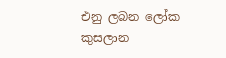එනු ලබන ලෝක කුසලාන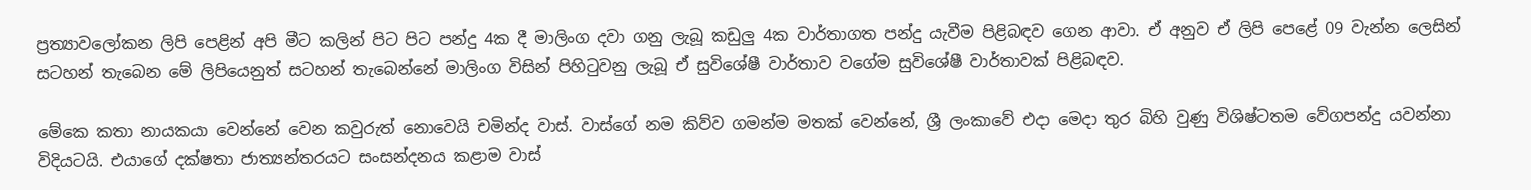ප්‍රත්‍යාවලෝකන ලිපි පෙළින් අපි මීට කලින් පිට පිට පන්දු 4ක දී මාලිංග දවා ගනු ලැබූ කඩුලු 4ක වාර්තාගත පන්දු යැවීම පිළිබඳව ගෙන ආවා. ඒ අනුව ඒ ලිපි පෙළේ 09 වැන්න ලෙසින් සටහන් තැබෙන මේ ලිපියෙනුත් සටහන් තැබෙන්නේ මාලිංග විසින් පිහිටුවනු ලැබූ ඒ සුවිශේෂී වාර්තාව වගේම සුවිශේෂී වාර්තාවක් පිළිබඳව.

මේකෙ කතා නායකයා වෙන්නේ වෙන කවුරුත් නොවෙයි චමින්ද වාස්. වාස්ගේ නම කිව්ව ගමන්ම මතක් වෙන්නේ, ශ්‍රී ලංකාවේ එදා මෙදා තුර බිහි වුණු විශිෂ්ටතම වේගපන්දු යවන්නා විදියටයි. එයාගේ දක්ෂතා ජාත්‍යන්තරයට සංසන්දනය කළාම වාස්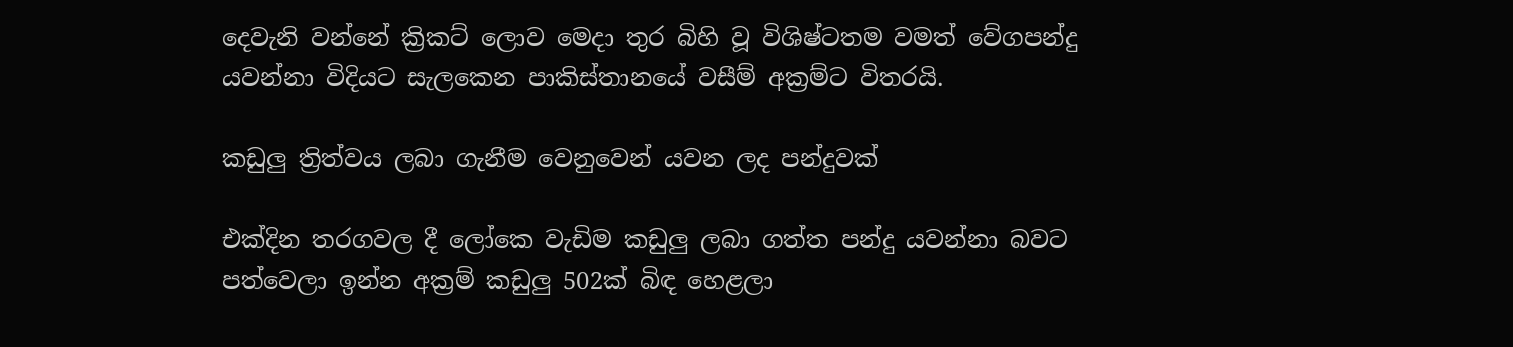දෙවැනි වන්නේ ක්‍රිකට් ලොව මෙදා තුර බිහි වූ විශිෂ්ටතම වමත් වේගපන්දු යවන්නා විදියට සැලකෙන පාකිස්තානයේ වසීම් අක්‍රම්ට විතරයි.

කඩුලු ත්‍රිත්වය ලබා ගැනීම වෙනුවෙන් යවන ලද පන්දුවක්

එක්දින තරගවල දී ලෝකෙ වැඩිම කඩුලු ලබා ගත්ත පන්දු යවන්නා බවට පත්වෙලා ඉන්න අක්‍රම් කඩුලු 502ක් බිඳ හෙළලා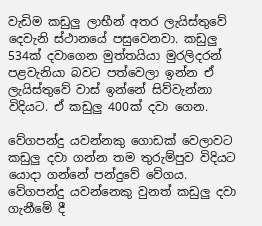වැඩිම කඩුලු ලාභීන් අතර ලැයිස්තුවේ දෙවැනි ස්ථානයේ පසුවෙනවා. කඩුලු 534ක් දවාගෙන මුත්තයියා මුරලිදරන් පළවැනියා බවට පත්වෙලා ඉන්න ඒ ලැයිස්තුවේ වාස් ඉන්නේ සිව්වැන්නා විදියට. ඒ කඩුලු 400ක් දවා ගෙන.

වේගපන්දු යවන්නකු ගොඩක් වෙලාවට කඩුලු දවා ගන්න තම තුරුම්පුව විදියට යොදා ගන්නේ පන්දුවේ වේගය. වේගපන්දු යවන්නෙකු වුනත් කඩුලු දවා ගැනීමේ දී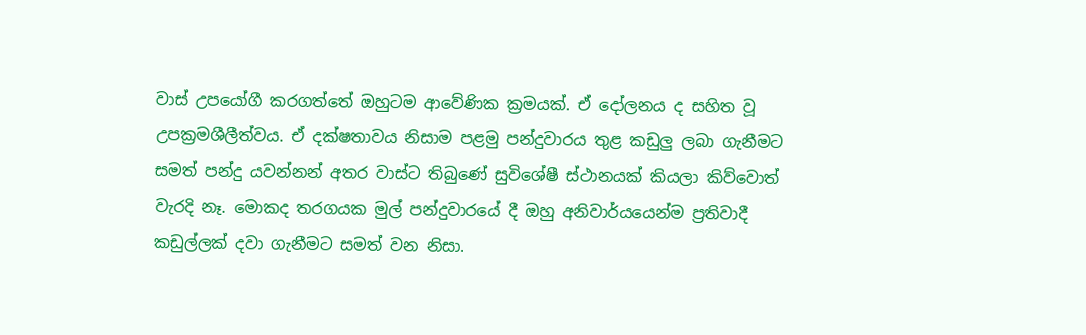වාස් උපයෝගී කරගත්තේ ඔහුටම ආවේණික ක්‍රමයක්. ඒ දෝලනය ද සහිත වූ උපක්‍රමශීලීත්වය. ඒ දක්ෂතාවය නිසාම පළමු පන්දුවාරය තුළ කඩුලු ලබා ගැනීමට සමත් පන්දු යවන්නන් අතර වාස්ට තිබුණේ සුවිශේෂී ස්ථානයක් කියලා කිව්වොත් වැරදි නෑ. මොකද තරගයක මුල් පන්දුවාරයේ දී ඔහු අනිවාර්යයෙන්ම ප්‍රතිවාදී කඩුල්ලක් දවා ගැනීමට සමත් වන නිසා.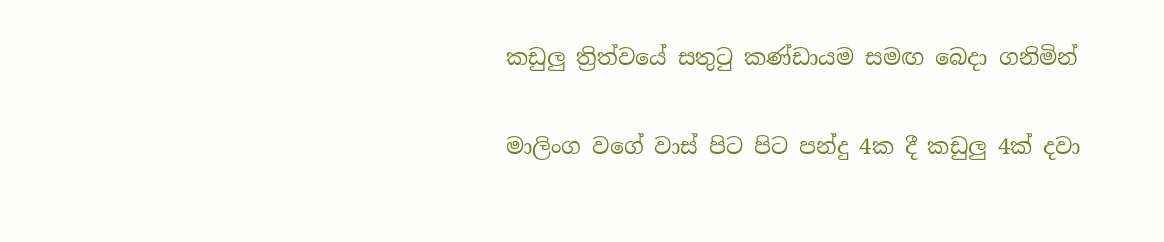කඩුලු ත්‍රිත්වයේ සතුටු කණ්ඩායම සමඟ බෙදා ගනිමින්

මාලිංග වගේ වාස් පිට පිට පන්දු 4ක දී කඩුලු 4ක් දවා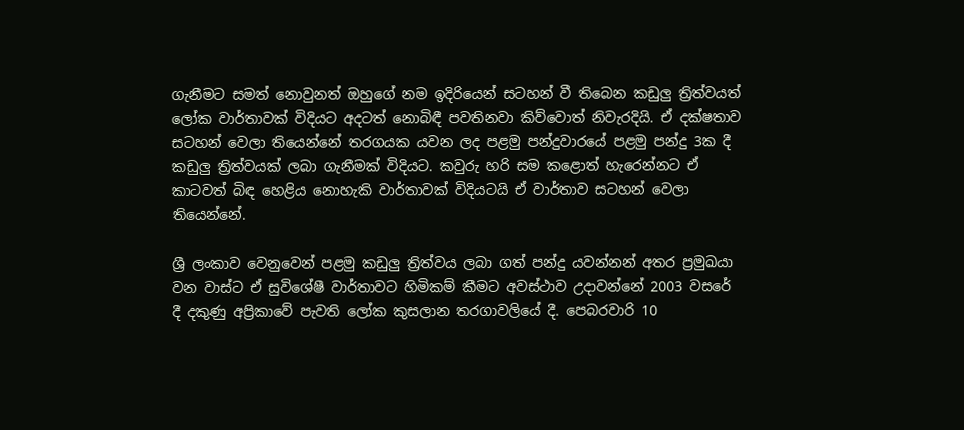ගැනීමට සමත් නොවුනත් ඔහුගේ නම ඉදිරියෙන් සටහන් වී තිබෙන කඩුලු ත්‍රිත්වයත් ලෝක වාර්තාවක් විදියට අදටත් නොබිඳී පවතිනවා කිව්වොත් නිවැරදියි. ඒ දක්ෂතාව සටහන් වෙලා තියෙන්නේ තරගයක යවන ලද පළමු පන්දුවාරයේ පළමු පන්දු 3ක දී කඩුලු ත්‍රිත්වයක් ලබා ගැනීමක් විදියට. කවුරු හරි සම කළොත් හැරෙන්නට ඒ කාටවත් බිඳ හෙළිය නොහැකි වාර්තාවක් විදියටයි ඒ වාර්තාව සටහන් වෙලා තියෙන්නේ.

ශ්‍රී ලංකාව වෙනුවෙන් පළමු කඩුලු ත්‍රිත්වය ලබා ගත් පන්දු යවන්නන් අතර ප්‍රමුඛයා වන වාස්ට ඒ සුවිශේෂී වාර්තාවට හිමිකම් කීමට අවස්ථාව උදාවන්නේ 2003 වසරේ දී දකුණු අප්‍රිකාවේ පැවති ලෝක කුසලාන තරගාවලියේ දී. පෙබරවාරි 10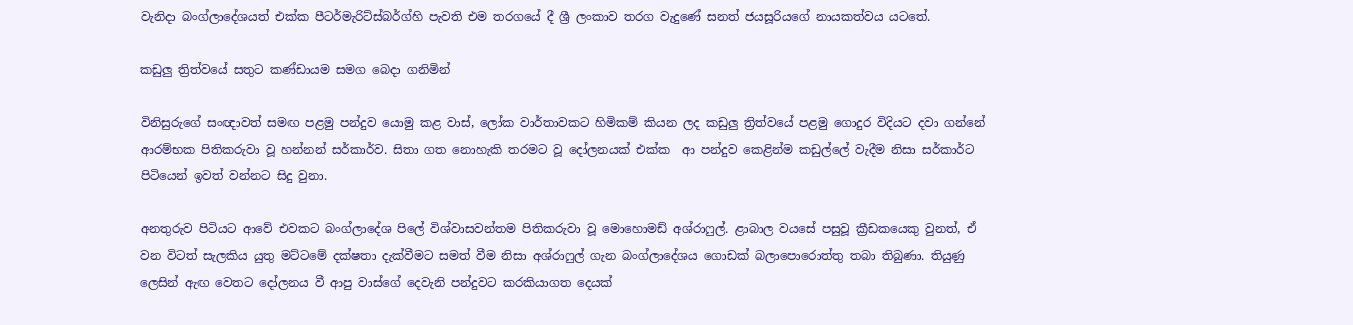වැනිදා බංග්ලාදේශයත් එක්ක පීටර්මැරිට්ස්බර්ග්හි පැවති එම තරගයේ දී ශ්‍රී ලංකාව තරග වැදුණේ සනත් ජයසූරියගේ නායකත්වය යටතේ.

කඩුලු ත්‍රිත්වයේ සතුට කණ්ඩායම සමග බෙදා ගනිමින්

විනිසුරුගේ සංඥාවත් සමඟ පළමු පන්දුව යොමු කළ වාස්, ලෝක වාර්තාවකට හිමිකම් කියන ලද කඩුලු ත්‍රිත්වයේ පළමු ගොදුර විදියට දවා ගන්නේ ආරම්භක පිතිකරුවා වූ හන්නන් සර්කාර්ව. සිතා ගත නොහැකි තරමට වූ දෝලනයක් එක්ක  ආ පන්දුව කෙළින්ම කඩුල්ලේ වැදීම නිසා සර්කාර්ට පිටියෙන් ඉවත් වන්නට සිදු වුනා.

අනතුරුව පිටියට ආවේ එවකට බංග්ලාදේශ පිලේ විශ්වාසවන්තම පිතිකරුවා වූ මොහොමඩ් අශ්රාෆුල්. ළාබාල වයසේ පසුවූ ක්‍රීඩකයෙකු වුනත්, ඒ වන විටත් සැලකිය යුතු මට්ටමේ දක්ෂතා දැක්වීමට සමත් වීම නිසා අශ්රාෆුල් ගැන බංග්ලාදේශය ගොඩක් බලාපොරොත්තු තබා තිබුණා. තියුණු ලෙසින් ඇඟ වෙතට දෝලනය වී ආපු වාස්ගේ දෙවැනි පන්දුවට කරකියාගත දෙයක්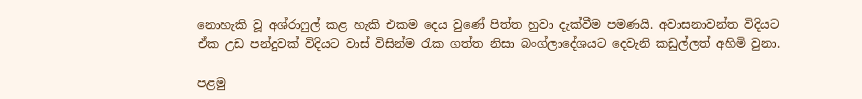නොහැකි වූ අශ්රාෆුල් කළ හැකි එකම දෙය වුණේ පිත්ත හුවා දැක්වීම පමණයි. අවාසනාවන්ත විදියට ඒක උඩ පන්දුවක් විදියට වාස් විසින්ම රැක ගත්ත නිසා බංග්ලාදේශයට දෙවැනි කඩුල්ලත් අහිමි වුනා.

පළමු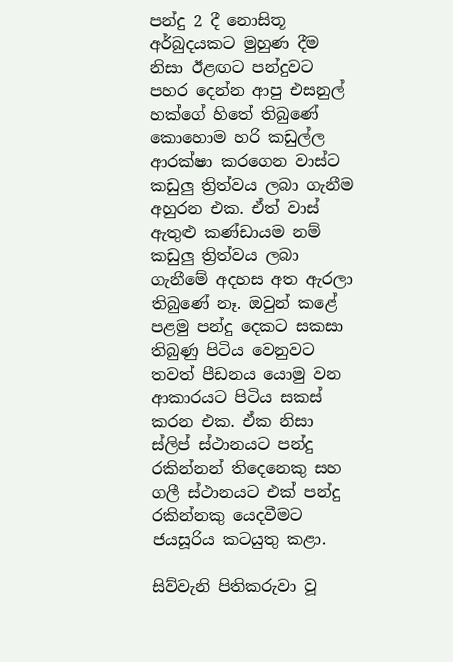පන්දු 2 දී නොසිතූ අර්බුදයකට මුහුණ දීම නිසා ඊළඟට පන්දුවට පහර දෙන්න ආපු එසනුල් හක්ගේ හිතේ තිබුණේ කොහොම හරි කඩුල්ල ආරක්ෂා කරගෙන වාස්ට කඩුලු ත්‍රිත්වය ලබා ගැනීම අහුරන එක. ඒත් වාස් ඇතුළු කණ්ඩායම නම් කඩුලු ත්‍රිත්වය ලබා ගැනීමේ අදහස අත ඇරලා තිබුණේ නෑ. ඔවුන් කළේ පළමු පන්දු දෙකට සකසා තිබුණු පිටිය වෙනුවට තවත් පීඩනය යොමු වන ආකාරයට පිටිය සකස් කරන එක. ඒක නිසා ස්ලිප් ස්ථානයට පන්දු රකින්නන් තිදෙනෙකු සහ ගලී ස්ථානයට එක් පන්දු රකින්නකු යෙදවීමට ජයසූරිය කටයුතු කළා.

සිව්වැනි පිතිකරුවා වූ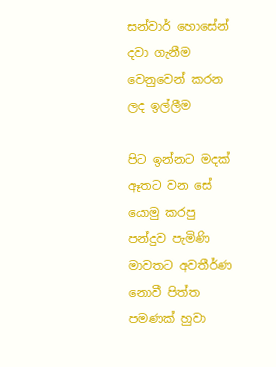සන්වාර් හොසේන් දවා ගැනීම වෙනුවෙන් කරන ලද ඉල්ලීම

පිට ඉන්නට මදක් ඈතට වන සේ යොමු කරපු පන්දුව පැමිණි මාවතට අවතීර්ණ නොවී පිත්ත පමණක් හුවා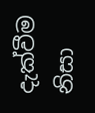දැක්වීම නිසා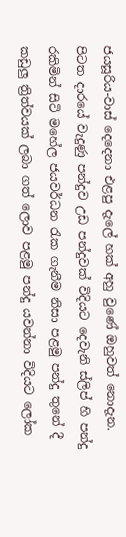ජයසූරිය-වාස් දෙදෙනා එළපු දැලේ හක් අහු වුණේ ඔහුවත් නොදැන. පිටත දාරයේ වැදුණු පන්දුව උඩ පන්දුවක් විදියට දෙවැනි ස්ලිප් හි පන්දු රකිමින් සිටි මහේල ජයවර්ධන රැක ගැනීම නිසා පළමු පන්දු තුනේ දී කඩුලු ත්‍රිත්වයක්‌ ලබා ගත් ලොව පළමු පන්දු යවන්නා විදියට ලෝක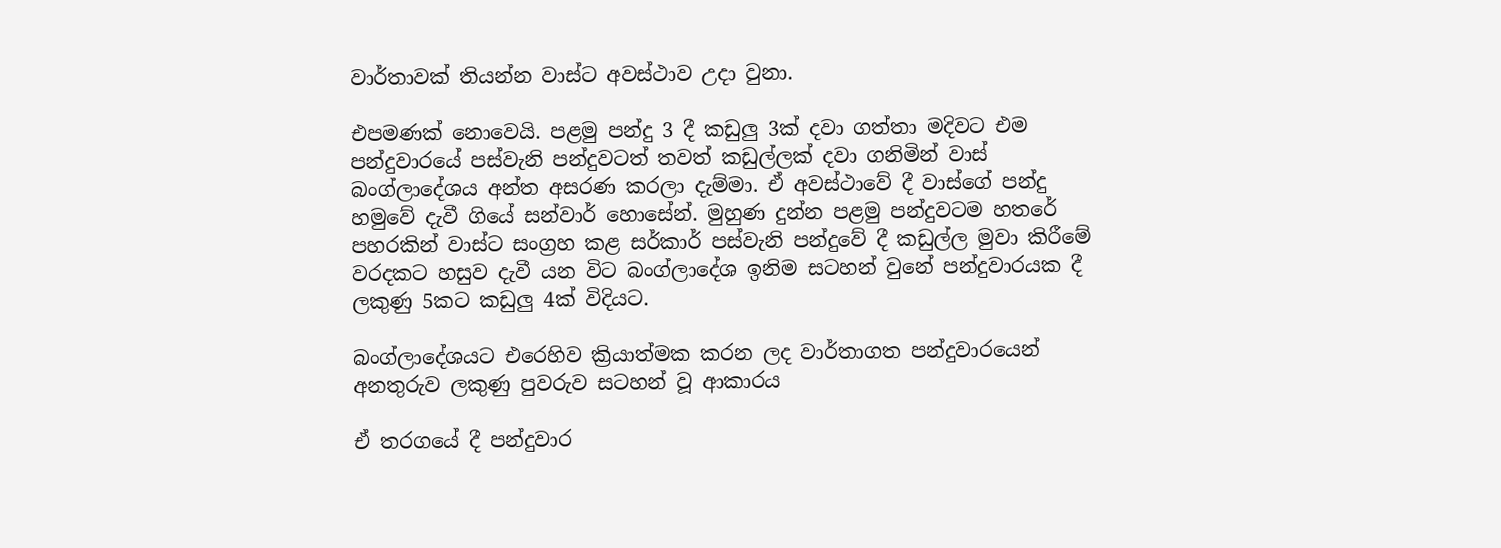වාර්තාවක් තියන්න වාස්ට අවස්ථාව උදා වුනා.

එපමණක් නොවෙයි. පළමු පන්දු 3 දී කඩුලු 3ක් දවා ගත්තා මදිවට එම පන්දුවාරයේ පස්වැනි පන්දුවටත් තවත් කඩුල්ලක් දවා ගනිමින් වාස් බංග්ලාදේශය අන්ත අසරණ කරලා දැම්මා. ඒ අවස්ථාවේ දී වාස්ගේ පන්දු හමුවේ දැවී ගියේ සන්වාර් හොසේන්. මුහුණ දුන්න පළමු පන්දුවටම හතරේ පහරකින් වාස්ට සංග්‍රහ කළ සර්කාර් පස්වැනි පන්දුවේ දී කඩුල්ල මුවා කිරීමේ වරදකට හසුව දැවී යන විට බංග්ලාදේශ ඉනිම සටහන් වුනේ පන්දුවාරයක දී ලකුණු 5කට කඩුලු 4ක් විදියට.

බංග්ලාදේශයට එරෙහිව ක්‍රියාත්මක කරන ලද වාර්තාගත පන්දුවාරයෙන් අනතුරුව ලකුණු පුවරුව සටහන් වූ ආකාරය

ඒ තරගයේ දී පන්දුවාර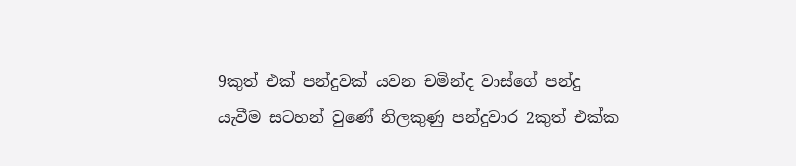9කුත් එක් පන්දුවක් යවන චමින්ද වාස්ගේ පන්දු යැවීම සටහන් වුණේ නිලකුණු පන්දුවාර 2කුත් එක්ක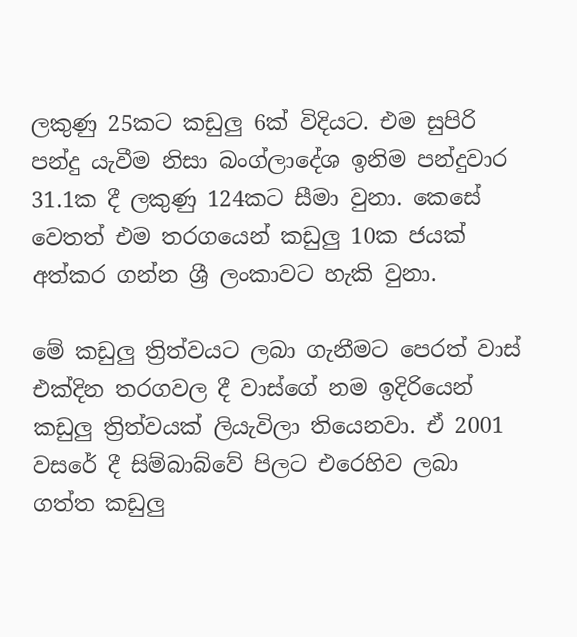ලකුණු 25කට කඩුලු 6ක් විදියට. එම සුපිරි පන්දු යැවීම නිසා බංග්ලාදේශ ඉනිම පන්දුවාර 31.1ක දී ලකුණු 124කට සීමා වුනා. කෙසේ වෙතත් එම තරගයෙන් කඩුලු 10ක ජයක් අත්කර ගන්න ශ්‍රී ලංකාවට හැකි වුනා.

මේ කඩුලු ත්‍රිත්වයට ලබා ගැනීමට පෙරත් වාස් එක්දින තරගවල දී වාස්ගේ නම ඉදිරියෙන් කඩුලු ත්‍රිත්වයක් ලියැවිලා තියෙනවා. ඒ 2001 වසරේ දී සිම්බාබ්වේ පිලට එරෙහිව ලබා ගත්ත කඩුලු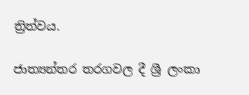ත්‍රිත්වය.

ජාත්‍යන්තර තරගවල දී ශ්‍රී ලංකා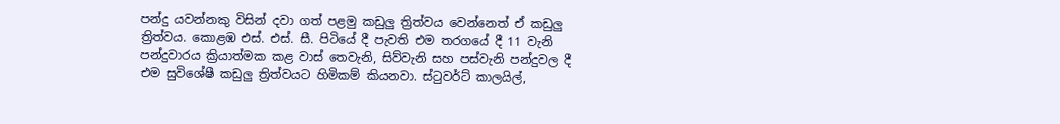පන්දු යවන්නකු විසින් දවා ගත් පළමු කඩුලු ත්‍රිත්වය වෙන්නෙත් ඒ කඩුලු ත්‍රිත්වය. කොළඹ එස්. එස්. සී. පිටියේ දී පැවති එම තරගයේ දී 11 වැනි පන්දුවාරය ක්‍රියාත්මක කළ වාස් තෙවැනි, සිව්වැනි සහ පස්වැනි පන්දුවල දී එම සුවිශේෂී කඩුලු ත්‍රිත්වයට හිමිකම් කියනවා. ස්ටුවර්ට් කාලයිල්,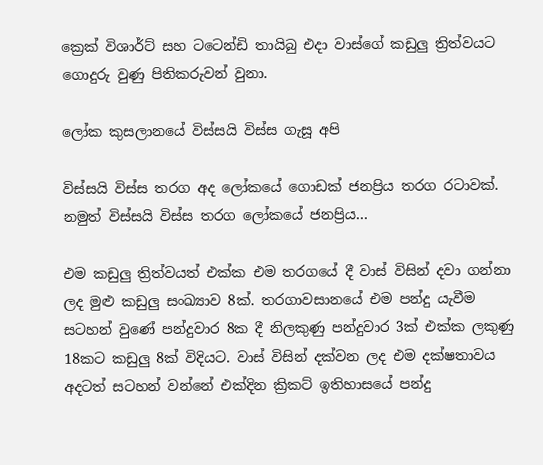ක්‍රෙක් විශාර්ට් සහ ටටෙන්ඩි තායිබු එදා වාස්ගේ කඩුලු ත්‍රිත්වයට ගොදුරු වුණු පිතිකරුවන් වුනා.

ලෝක කුසලානයේ විස්සයි විස්ස ගැසූ අපි

විස්සයි විස්ස තරග අද ලෝකයේ ගොඩක් ජනප්‍රිය තරග රටාවක්. නමුත් විස්සයි විස්ස තරග ලෝකයේ ජනප්‍රිය…

එම කඩුලු ත්‍රිත්වයත් එක්ක එම තරගයේ දී වාස් විසින් දවා ගන්නා ලද මුළු කඩුලු සංඛ්‍යාව 8ක්. තරගාවසානයේ එම පන්දු යැවීම සටහන් වුණේ පන්දුවාර 8ක දී නිලකුණු පන්දුවාර 3ක් එක්ක ලකුණු 18කට කඩුලු 8ක් විදියට. වාස් විසින් දක්වන ලද එම දක්ෂතාවය අදටත් සටහන් වන්නේ එක්දින ක්‍රිකට් ඉතිහාසයේ පන්දු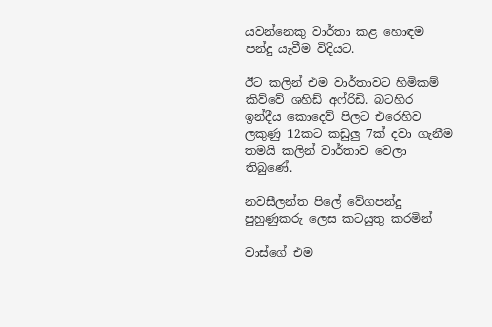යවන්නෙකු වාර්තා කළ හොඳම පන්දු යැවීම විදියට.

ඊට කලින් එම වාර්තාවට හිමිකම් කිව්වේ ශහිඩ් අෆ්රිඩි. බටහිර ඉන්දීය කොදෙව් පිලට එරෙහිව ලකුණු 12කට කඩුලු 7ක් දවා ගැනීම තමයි කලින් වාර්තාව වෙලා තිබුණේ.

නවසීලන්ත පිලේ වේගපන්දු පුහුණුකරු ලෙස කටයුතු කරමින්

වාස්ගේ එම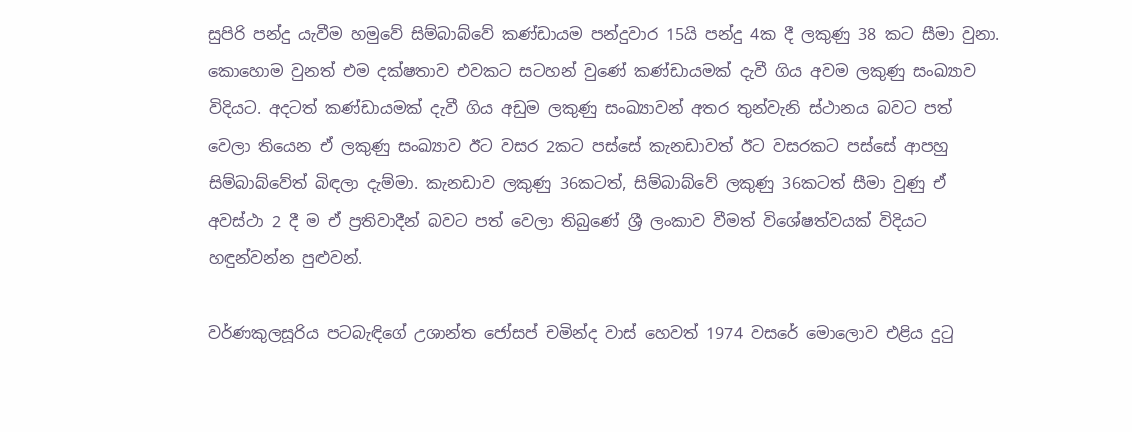සුපිරි පන්දු යැවීම හමුවේ සිම්බාබ්වේ කණ්ඩායම පන්දුවාර 15යි පන්දු 4ක දී ලකුණු 38 කට සීමා වුනා. කොහොම වුනත් එම දක්ෂතාව එවකට සටහන් වුණේ කණ්ඩායමක් දැවී ගිය අවම ලකුණු සංඛ්‍යාව විදියට. අදටත් කණ්ඩායමක් දැවී ගිය අඩුම ලකුණු සංඛ්‍යාවන් අතර තුන්වැනි ස්ථානය බවට පත් වෙලා තියෙන ඒ ලකුණු සංඛ්‍යාව ඊට වසර 2කට පස්සේ කැනඩාවත් ඊට වසරකට පස්සේ ආපහු සිම්බාබ්වේත් බිඳලා දැම්මා. කැනඩාව ලකුණු 36කටත්, සිම්බාබ්වේ ලකුණු 36කටත් සීමා වුණු ඒ අවස්ථා 2 දී ම ඒ ප්‍රතිවාදීන් බවට පත් වෙලා තිබුණේ ශ්‍රී ලංකාව වීමත් විශේෂත්වයක් විදියට හඳුන්වන්න පුළුවන්.

වර්ණකුලසූරිය පටබැඳිගේ උශාන්ත ජෝසප් චමින්ද වාස් හෙවත් 1974 වසරේ මොලොව එළිය දුටු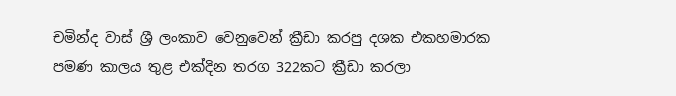චමින්ද වාස් ශ්‍රී ලංකාව වෙනුවෙන් ක්‍රීඩා කරපු දශක එකහමාරක පමණ කාලය තුළ එක්දින තරග 322කට ක්‍රීඩා කරලා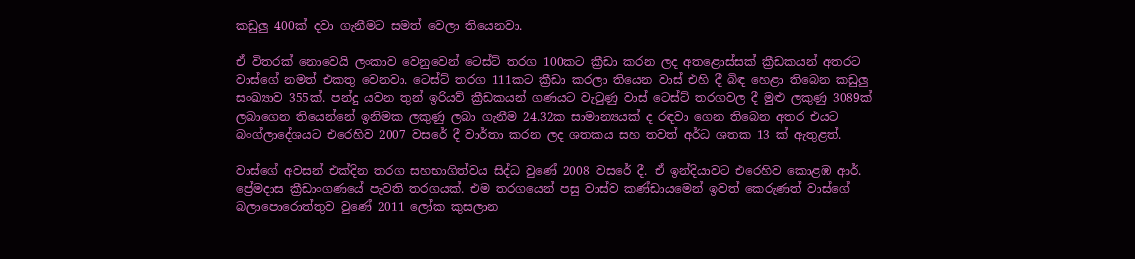කඩුලු 400ක් දවා ගැනීමට සමත් වෙලා තියෙනවා.

ඒ විතරක් නොවෙයි ලංකාව වෙනුවෙන් ටෙස්ට් තරග 100කට ක්‍රීඩා කරන ලද අතළොස්සක් ක්‍රීඩකයන් අතරට වාස්ගේ නමත් එකතු වෙනවා. ටෙස්ට් තරග 111කට ක්‍රීඩා කරලා තියෙන වාස් එහි දී බිඳ හෙළා තිබෙන කඩුලු සංඛ්‍යාව 355ක්. පන්දු යවන තුන් ඉරියව් ක්‍රීඩකයන් ගණයට වැටුණු වාස් ටෙස්ට් තරගවල දී මුළු ලකුණු 3089ක් ලබාගෙන තියෙන්නේ ඉනිමක ලකුණු ලබා ගැනීම 24.32ක සාමාන්‍යයක් ද රඳවා ගෙන තිබෙන අතර එයට බංග්ලාදේශයට එරෙහිව 2007 වසරේ දී වාර්තා කරන ලද ශතකය සහ තවත් අර්ධ ශතක 13 ක් ඇතුළත්.

වාස්ගේ අවසන් එක්දින තරග සහභාගිත්වය සිද්ධ වුණේ 2008 වසරේ දී. ඒ ඉන්දියාවට එරෙහිව කොළඹ ආර්. ප්‍රේමදාස ක්‍රීඩාංගණයේ පැවති තරගයක්. එම තරගයෙන් පසු වාස්ව කණ්ඩායමෙන් ඉවත් කෙරුණත් වාස්ගේ බලාපොරොත්තුව වුණේ 2011 ලෝක කුසලාන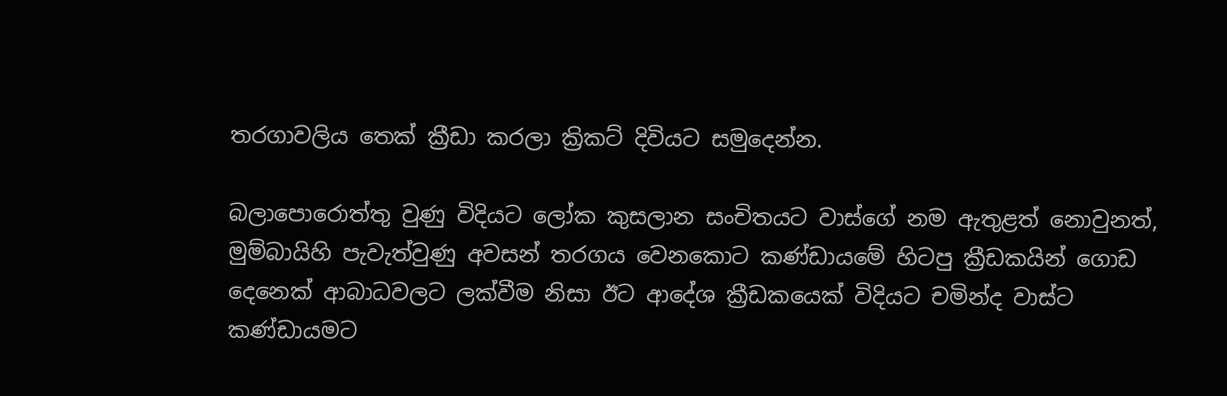තරගාවලිය තෙක් ක්‍රීඩා කරලා ක්‍රිකට් දිවියට සමුදෙන්න.

බලාපොරොත්තු වුණු විදියට ලෝක කුසලාන සංචිතයට වාස්ගේ නම ඇතුළත් නොවුනත්, මුම්බායිහි පැවැත්වුණු අවසන් තරගය වෙනකොට කණ්ඩායමේ හිටපු ක්‍රීඩකයින් ගොඩ දෙනෙක් ආබාධවලට ලක්වීම නිසා ඊට ආදේශ ක්‍රීඩකයෙක් විදියට චමින්ද වාස්ට කණ්ඩායමට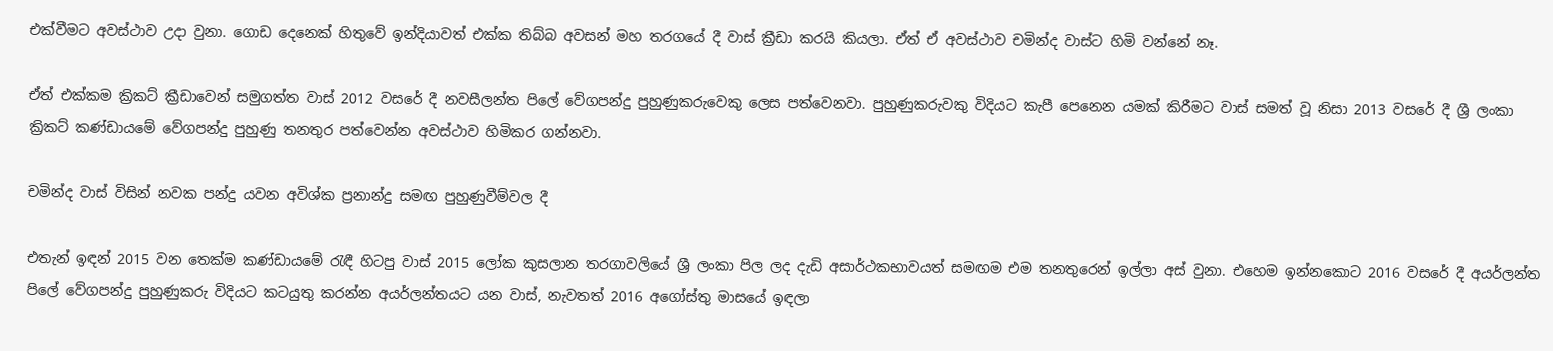එක්වීමට අවස්ථාව උදා වුනා. ගොඩ දෙනෙක් හිතුවේ ඉන්දියාවත් එක්ක තිබ්බ අවසන් මහ තරගයේ දී වාස් ක්‍රීඩා කරයි කියලා. ඒත් ඒ අවස්ථාව චමින්ද වාස්ට හිමි වන්නේ නෑ.

ඒත් එක්කම ක්‍රිකට් ක්‍රීඩාවෙන් සමුගත්ත වාස් 2012 වසරේ දී නවසීලන්ත පිලේ වේගපන්දු පුහුණුකරුවෙකු ලෙස පත්වෙනවා. පුහුණුකරුවකු විදියට කැපී පෙනෙන යමක් කිරීමට වාස් සමත් වූ නිසා 2013 වසරේ දී ශ්‍රී ලංකා ක්‍රිකට් කණ්ඩායමේ වේගපන්දු පුහුණු තනතුර පත්වෙන්න අවස්ථාව හිමිකර ගන්නවා.

චමින්ද වාස් විසින් නවක පන්දු යවන අවිශ්ක ප්‍රනාන්දු සමඟ පුහුණුවීම්වල දී

එතැන් ඉඳන් 2015 වන තෙක්ම කණ්ඩායමේ රැඳී හිටපු වාස් 2015 ලෝක කුසලාන තරගාවලියේ ශ්‍රී ලංකා පිල ලද දැඩි අසාර්ථකභාවයත් සමඟම එම තනතුරෙන් ඉල්ලා අස් වුනා. එහෙම ඉන්නකොට 2016 වසරේ දී අයර්ලන්ත පිලේ වේගපන්දු පුහුණුකරු විදියට කටයුතු කරන්න අයර්ලන්තයට යන වාස්, නැවතත් 2016 අගෝස්තු මාසයේ ඉඳලා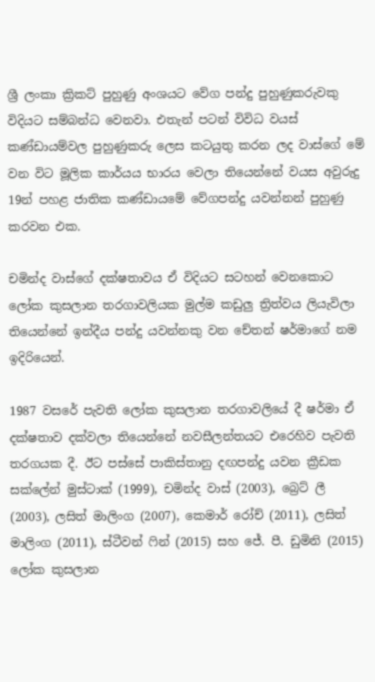ශ්‍රී ලංකා ක්‍රිකට් පුහුණු අංශයට වේග පන්දු පුහුණුකරුවකු විදියට සම්බන්ධ වෙනවා. එතැන් පටන් විවිධ වයස් කණ්ඩායම්වල පුහුණුකරු ලෙස කටයුතු කරන ලද වාස්ගේ මේ වන විට මූලික කාර්යය භාරය වෙලා තියෙන්නේ වයස අවුරුදු 19න් පහළ ජාතික කණ්ඩායමේ වේගපන්දු යවන්නන් පුහුණු කරවන එක.

චමින්ද වාස්ගේ දක්ෂතාවය ඒ විදියට සටහන් වෙනකොට ලෝක කුසලාන තරගාවලියක මුල්ම කඩුලු ත්‍රිත්වය ලියැවිලා තියෙන්නේ ඉන්දීය පන්දු යවන්නකු වන චේතන් ෂර්මාගේ නම ඉදිරියෙන්.

1987 වසරේ පැවති ලෝක කුසලාන තරගාවලියේ දී ෂර්මා ඒ දක්ෂතාව දක්වලා තියෙන්නේ නවසීලන්තයට එරෙහිව පැවති තරගයක දී. ඊට පස්සේ පාකිස්තානු දඟපන්දු යවන ක්‍රීඩක සක්ලේන් මුස්ටාක් (1999), චමින්ද වාස් (2003), බ්‍රෙට් ලී (2003), ලසිත් මාලිංග (2007), කෙමාර් රෝච් (2011), ලසිත් මාලිංග (2011), ස්ටීවන් ෆින් (2015) සහ ජේ. පී. ඩුමිනි (2015) ලෝක කුසලාන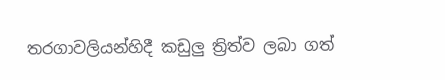තරගාවලියන්හිදී කඩුලු ත්‍රිත්ව ලබා ගත්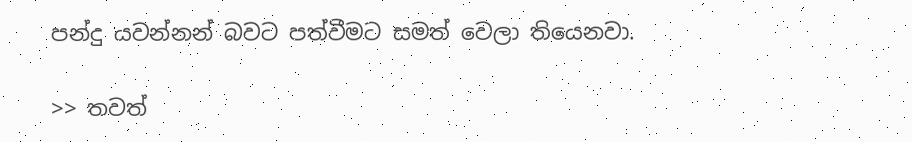පන්දු යවන්නන් බවට පත්වීමට සමත් වෙලා තියෙනවා.

>> තවත්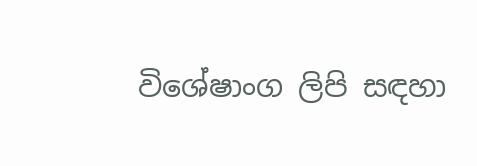විශේෂාංග ලිපි සඳහා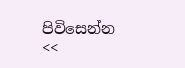පිවිසෙන්න <<